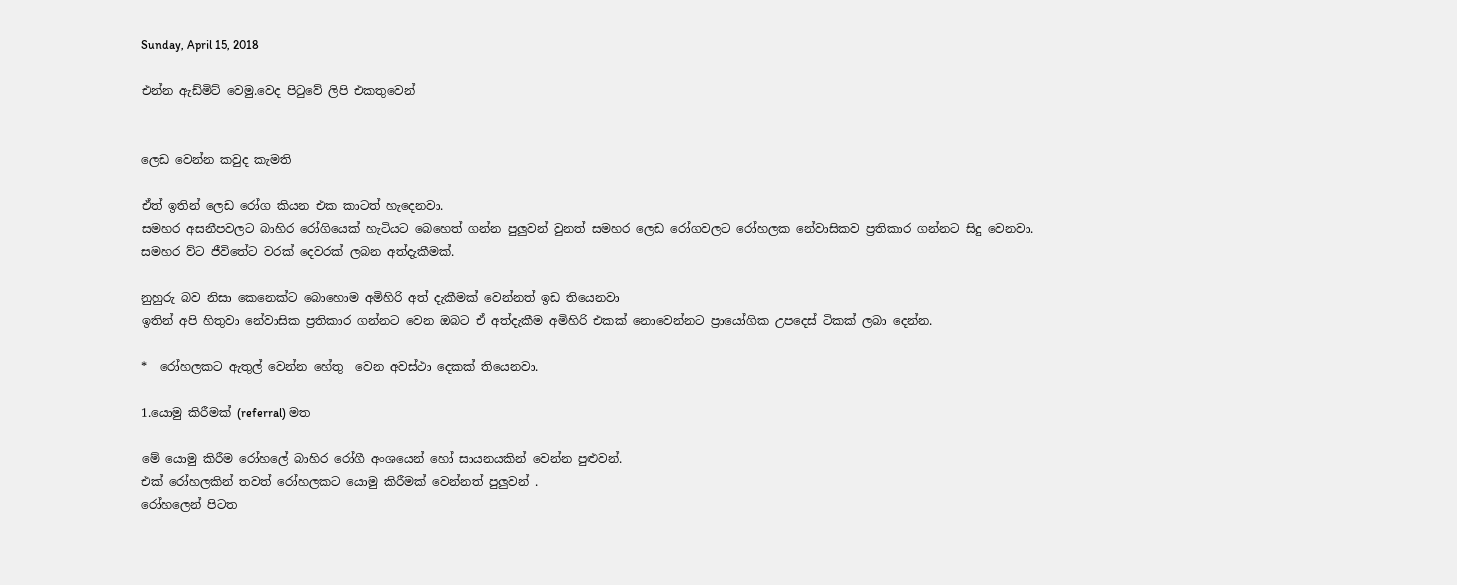Sunday, April 15, 2018

එන්න ඇඩ්මිට් වෙමු.වෙද පිටුවේ ලිපි එකතුවෙන්


ලෙඩ වෙන්න කවුද කැමති

ඒත් ඉතින් ලෙඩ රෝග කියන එක කාටත් හැදෙනවා.
සමහර අසනීපවලට බාහිර රෝගියෙක් හැටියට බෙහෙත් ගන්න පුලුවන් වුනත් සමහර ලෙඩ රෝගවලට රෝහලක නේවාසිකව ප්‍රතිකාර ගන්නට සිදු වෙනවා.
සමහර ව්ට ජීවිතේට වරක් දෙවරක් ලබන අත්දැකීමක්.

නුහුරු බව නිසා කෙනෙක්ට බොහොම අමිහිරි අත් දැකීමක් වෙන්නත් ඉඩ තියෙනවා
ඉතින් අපි හිතුවා නේවාසික ප්‍රතිකාර ගන්නට වෙන ඔබට ඒ අත්දැකීම අමිහිරි එකක් නොවෙන්නට ප්‍රායෝගික උපදෙස් ටිකක් ලබා දෙන්න.

*  රෝහලකට ඇතුල් වෙන්න හේතු  වෙන අවස්ථා දෙකක් තියෙනවා.

1.යොමු කිරීමක් (referral) මත

මේ යොමු කිරීම රෝහලේ බාහිර රෝගී අංශයෙන් හෝ සායනයකින් වෙන්න පුළුවන්.
එක් රෝහලකින් තවත් රෝහලකට යොමු කිරීමක් වෙන්නත් පුලුවන් .
රෝහලෙන් පිටත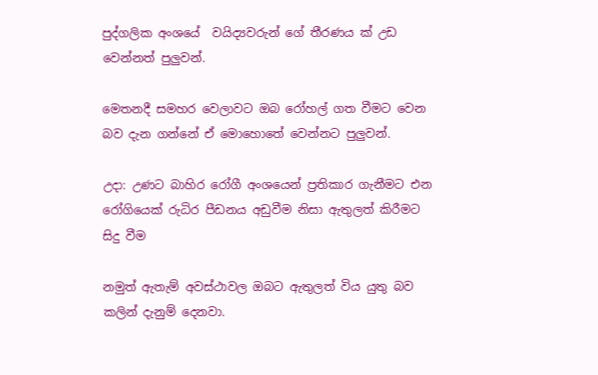පුද්ගලික අංශයේ  වයිද්‍යවරුන් ගේ තීරණය ක් උඩ වෙන්නත් පුලුවන්.

මෙතනදී සමහර වෙලාවට ඔබ රෝහල් ගත වීමට වෙන බව දැන ගන්නේ ඒ මොහොතේ වෙන්නට පුලුවන්.

උදා: උණට බාහිර රෝගී අංශයෙන් ප්‍රතිකාර ගැනීමට එන රෝගියෙක් රුධිර පීඩනය අඩුවීම නිසා ඇතුලත් කිරීමට සිදු වීම

නමුත් ඇතැම් අවස්ථාවල ඔබට ඇතුලත් විය යුතු බව කලින් දැනුම් දෙනවා.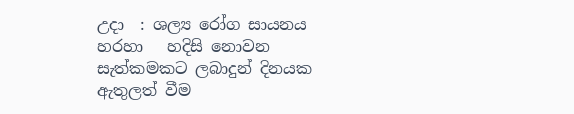උදා  : ශල්‍ය රෝග සායනය හරහා   හදිසි නොවන සැත්කමකට ලබාදුන් දිනයක ඇතුලත් වීම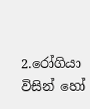2.රෝගියා විසින් හෝ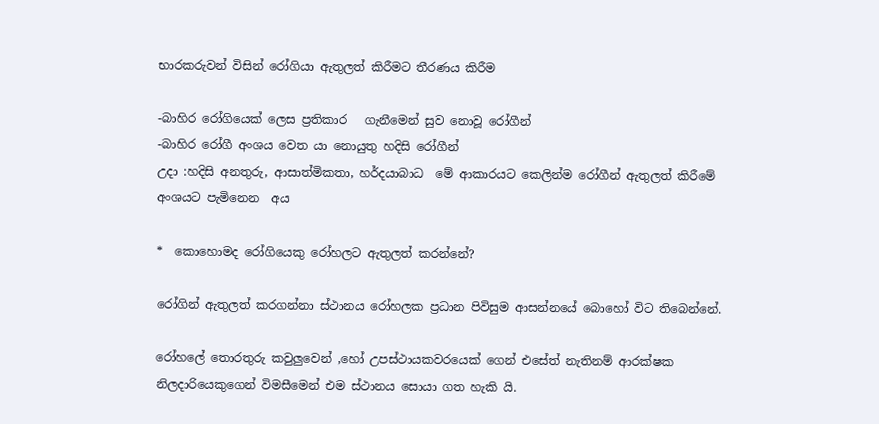භාරකරුවන් විසින් රෝගියා ඇතුලත් කිරීමට තීරණය කිරීම

-බාහිර රෝගියෙක් ලෙස ප්‍රතිකාර   ගැනීමෙන් සුව නොවූ රෝගීන්
-බාහිර රෝගී අංශය වෙත යා නොයුතු හදිසි රෝගීන්
උදා :හදිසි අනතුරු, ආසාත්මිකතා, හර්දයාබාධ  මේ ආකාරයට කෙලින්ම රෝගීන් ඇතුලත් කිරීමේ අංශයට පැමිනෙන  අය

*  කොහොමද රෝගියෙකු රෝහලට ඇතුලත් කරන්නේ?

රෝගින් ඇතුලත් කරගන්නා ස්ථානය රෝහලක ප්‍රධාන පිවිසුම ආසන්නයේ බොහෝ විට තිබෙන්නේ.

රෝහලේ තොරතුරු කවුලුවෙන් ,හෝ උපස්ථායකවරයෙක් ගෙන් එසේත් නැතිනම් ආරක්ෂක නිලදාරියෙකුගෙන් විමසීමෙන් එම ස්ථානය සොයා ගත හැකි යි.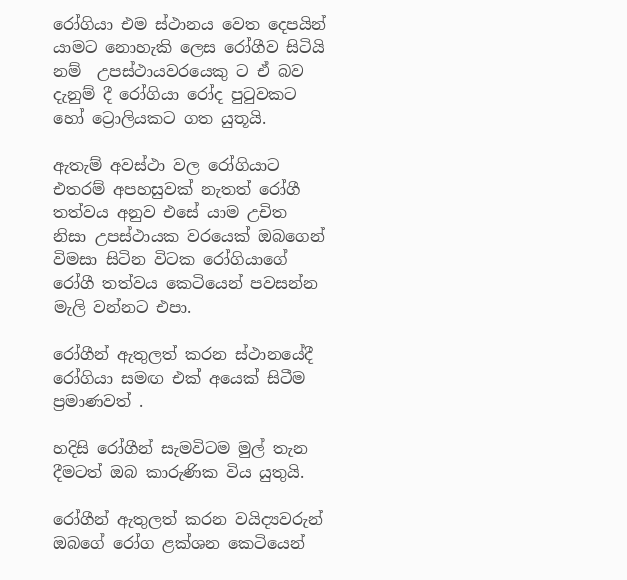රෝගියා එම ස්ථානය වෙත දෙපයින් යාමට නොහැකි ලෙස රෝගීව සිටියි නම්  උපස්ථායවරයෙකු ට ඒ බව දැනුම් දී රෝගියා රෝද පුටුවකට හෝ ට්‍රොලියකට ගත යුතූයි.

ඇතැම් අවස්ථා වල රෝගියාට එතරම් අපහසුවක් නැතත් රෝගී තත්වය අනුව එසේ යාම උචිත නිසා උපස්ථායක වරයෙක් ඔබගෙන් විමසා සිටින විටක රෝගියාගේ රෝගී තත්වය කෙටියෙන් පවසන්න මැලි වන්නට එපා.

රෝගීන් ඇතුලත් කරන ස්ථානයේදී රෝගියා සමඟ එක් අයෙක් සිටීම ප්‍රමාණවත් .

හදිසි රෝගීන් සැමවිටම මුල් තැන දීමටත් ඔබ කාරුණික විය යුතුයි.

රෝගීන් ඇතුලත් කරන වයිද්‍යවරුන් ඔබගේ රෝග ළක්ශන කෙටියෙන්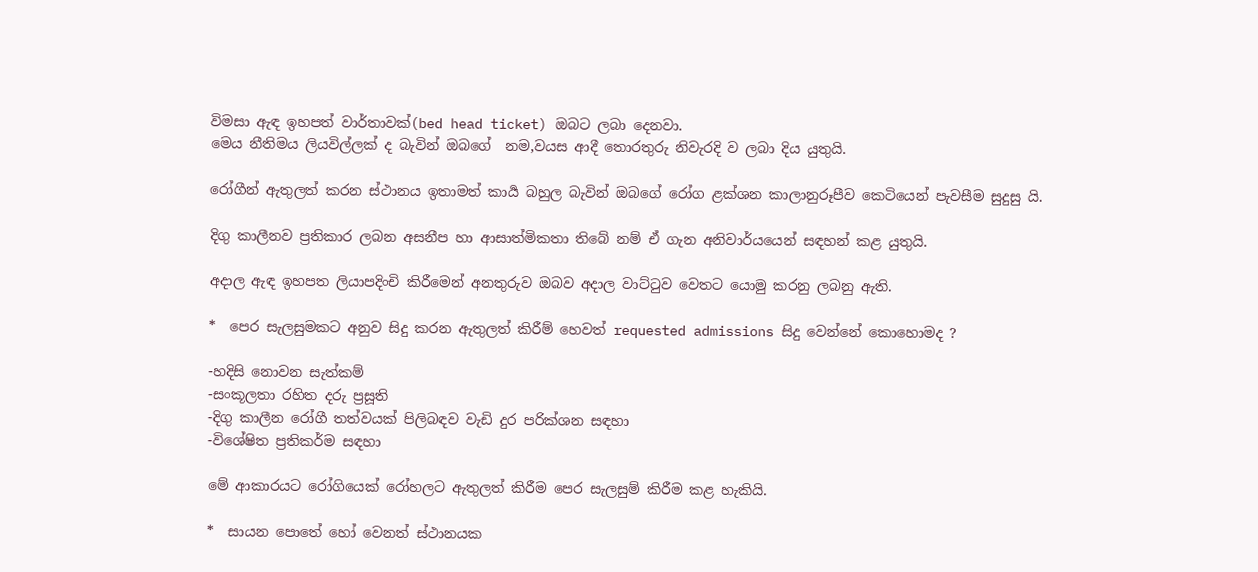විමසා ඇඳ ඉහපත් වාර්තාවක්(bed head ticket) ඔබට ලබා දෙනවා.
මෙය නීතිමය ලියවිල්ලක් ද බැවින් ඔබගේ  නම,වයස ආදී තොරතුරු නිවැරදි ව ලබා දිය යුතුයි.

රෝගීන් ඇතුලත් කරන ස්ථානය ඉතාමත් කාර්‍ය බහුල බැවින් ඔබගේ රෝග ළක්ශන කාලානුරූපීව කෙටියෙන් පැවසීම සුදුසු යි.

දිගු කාලීනව ප්‍රතිකාර ලබන අසනීප හා ආසාත්මිකතා තිබේ නම් ඒ ගැන අනිවාර්යයෙන් සඳහන් කළ යුතුයි.

අදාල ඇඳ ඉහපත ලියාපදිංචි කිරීමෙන් අනතුරුව ඔබව අදාල වාට්ටුව වෙතට යොමු කරනු ලබනු ඇති.

*  පෙර සැලසුමකට අනුව සිදු කරන ඇතුලත් කිරීම් හෙවත් requested admissions සිදු වෙන්නේ කොහොමද ?

-හදිසි නොවන සැත්කම්
-සංකූලතා රහිත දරු ප්‍රසූති
-දිගු කාලීන රෝගී තත්වයක් පිලිබඳව වැඩි දුර පරික්ශන සඳහා
-විශේෂිත ප්‍රතිකර්ම සඳහා

මේ ආකාරයට රෝගියෙක් රෝහලට ඇතුලත් කිරීම පෙර සැලසුම් කිරීම කළ හැකියි.

*  සායන පොතේ හෝ වෙනත් ස්ථානයක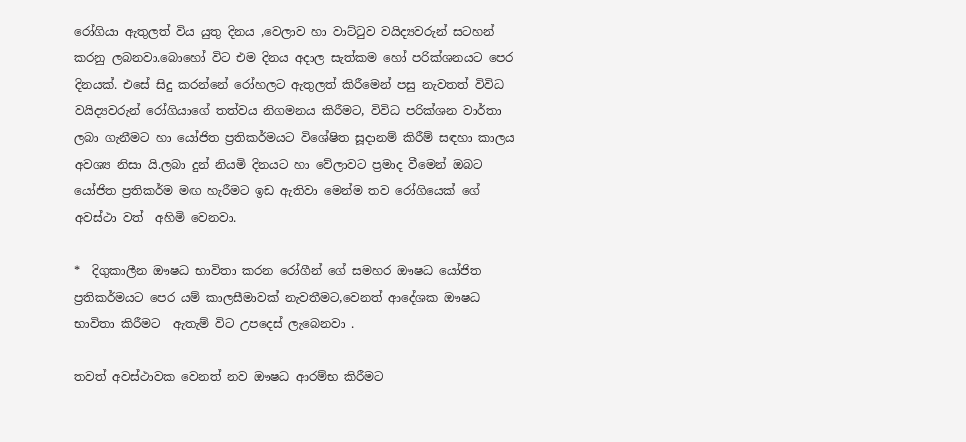රෝගියා ඇතුලත් විය යුතු දිනය ,වෙලාව හා වාට්ටුව වයිද්‍යවරුන් සටහන් කරනු ලබනවා.බොහෝ විට එම දිනය අදාල සැත්කම හෝ පරික්ශනයට පෙර දිනයක්. එසේ සිදු කරන්නේ රෝහලට ඇතුලත් කිරීමෙන් පසු නැවතත් විවිධ වයිද්‍යවරුන් රෝගියාගේ තත්වය නිගමනය කිරීමට, විවිධ පරික්ශන වාර්තා ලබා ගැනීමට හා යෝජිත ප්‍රතිකර්මයට විශේෂිත සූදානම් කිරීම් සඳහා කාලය අවශ්‍ය නිසා යි.ලබා දුන් නියමි දිනයට හා වේලාවට ප්‍රමාද වීමෙන් ඔබට යෝජිත ප්‍රතිකර්ම මඟ හැරීමට ඉඩ ඇතිවා මෙන්ම තව රෝගියෙක් ගේ අවස්ථා වත්  අහිමි වෙනවා.

*  දිගුකාලීන ඖෂධ භාවිතා කරන රෝගීන් ගේ සමහර ඖෂධ යෝජිත ප්‍රතිකර්මයට පෙර යම් කාලසීමාවක් නැවතීමට,වෙනත් ආදේශක ඖෂධ භාවිතා කිරීමට  ඇතැම් විට උපදෙස් ලැබෙනවා .

තවත් අවස්ථාවක වෙනත් නව ඖෂධ ආරම්භ කිරීමට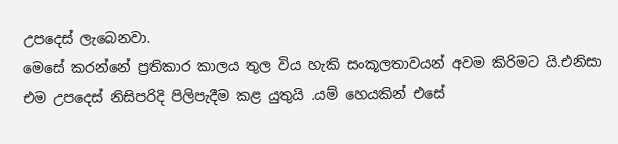උපදෙස් ලැබෙනවා.
මෙසේ කරන්නේ ප්‍රතිකාර කාලය තුල විය හැකි සංකූලතාවයන් අවම කිරිමට යි.එනිසා එම උපදෙස් නිසිපරිදි පිලිපැදීම කළ යුතුයි .යම් හෙයකින් එසේ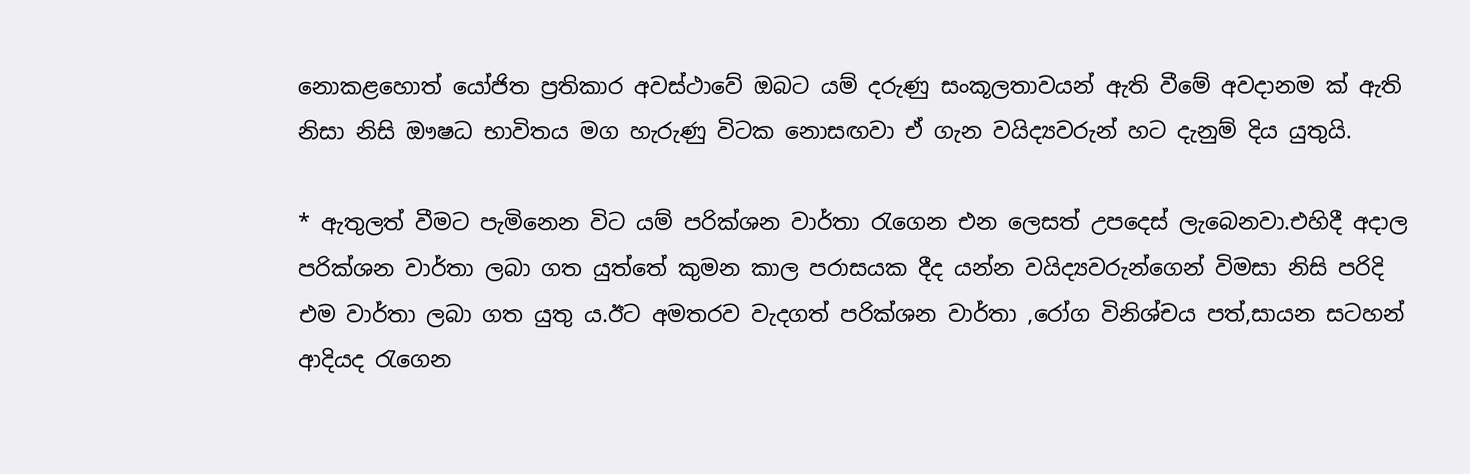නොකළහොත් යෝජිත ප්‍රතිකාර අවස්ථාවේ ඔබට යම් දරුණු සංකූලතාවයන් ඇති වීමේ අවදානම ක් ඇති නිසා නිසි ඖෂධ භාවිතය මග හැරුණු විටක නොසඟවා ඒ ගැන වයිද්‍යවරුන් හට දැනුම් දිය යුතුයි.

* ඇතුලත් වීමට පැමිනෙන විට යම් පරික්ශන වාර්තා රැගෙන එන ලෙසත් උපදෙස් ලැබෙනවා.එහිදී අදාල පරික්ශන වාර්තා ලබා ගත යුත්තේ කුමන කාල පරාසයක දීද යන්න වයිද්‍යවරුන්ගෙන් විමසා නිසි පරිදි එම වාර්තා ලබා ගත යුතු ය.ඊට අමතරව වැදගත් පරික්ශන වාර්තා ,රෝග විනිශ්චය පත්,සායන සටහන් ආදියද රැගෙන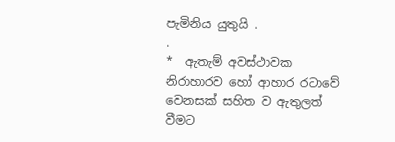පැමිනිය යුතුයි .
.
*  ඇතැම් අවස්ථාවක නිරාහාරව හෝ ආහාර රටාවේ වෙනසක් සහිත ව ඇතුලත් වීමට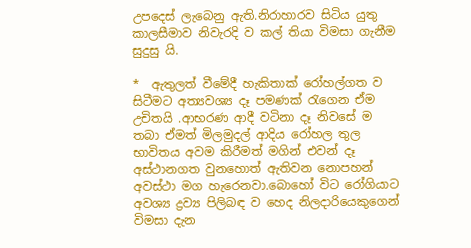උපදෙස් ලැබෙනු ඇති.නිරාහාරව සිටිය යුතු කාලසීමාව නිවැරදි ව කල් තියා විමසා ගැනීම සුදුසු යි.

*  ඇතුලත් වීමේදී හැකිතාක් රෝහල්ගත ව සිටීමට අත්‍යවශ්‍ය දෑ පමණක් රැගෙන ඒම උචිතයි .ආභරණ ආදී වටිනා දෑ නිවසේ ම තබා ඒමත් මිලමුදල් ආදිය රෝහල තුල භාවිතය අවම කිරීමත් මගින් එවන් දෑ අස්ථානගත වුනහොත් ඇතිවන නොපහන් අවස්ථා මග හැරෙනවා.බොහෝ විට රෝගියාට අවශ්‍ය ද්‍රව්‍ය පිලිබඳ ව හෙද නිලදාරියෙකුගෙන් විමසා දැන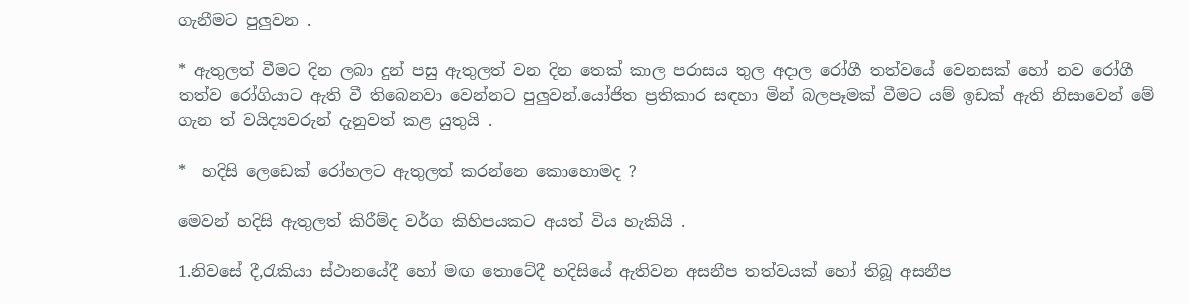ගැනීමට පුලුවන .

* ඇතුලත් වීමට දින ලබා දුන් පසු ඇතුලත් වන දින තෙක් කාල පරාසය තුල අදාල රෝගී තත්වයේ වෙනසක් හෝ නව රෝගී තත්ව රෝගියාට ඇති වී තිබෙනවා වෙන්නට පුලුවන්.යෝජිත ප්‍රතිකාර සඳහා මින් බලපෑමක් වීමට යම් ඉඩක් ඇති නිසාවෙන් මේ ගැන ත් වයිද්‍යවරුන් දැනුවත් කළ යුතුයි .

*  හදිසි ලෙඩෙක් රෝහලට ඇතුලත් කරන්නෙ කොහොමද ?

මෙවන් හදිසි ඇතුලත් කිරීම්ද වර්ග කිහිපයකට අයත් විය හැකියි .

1.නිවසේ දී,රැකියා ස්ථානයේදී හෝ මඟ තොටේදී හදිසියේ ඇතිවන අසනීප තත්වයක් හෝ තිබූ අසනීප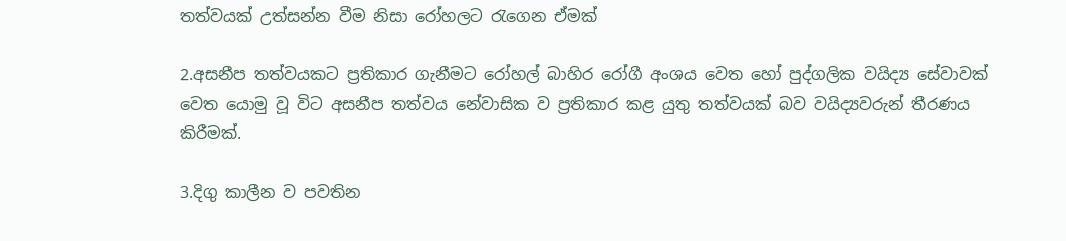තත්වයක් උත්සන්න වීම නිසා රෝහලට රැගෙන ඒමක්

2.අසනීප තත්වයකට ප්‍රතිකාර ගැනීමට රෝහල් බාහිර රෝගී අංශය වෙත හෝ පුද්ගලික වයිද්‍ය සේවාවක් වෙත යොමු වූ විට අසනීප තත්වය නේවාසික ව ප්‍රතිකාර කළ යුතු තත්වයක් බව වයිද්‍යවරුන් තීරණය කිරීමක්.

3.දිගු කාලීන ව පවතින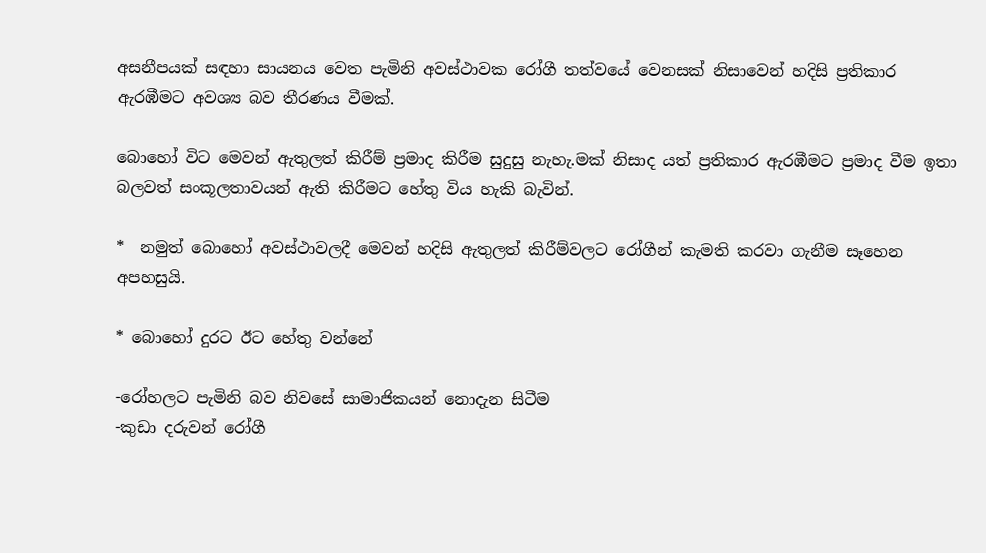අසනීපයක් සඳහා සායනය වෙත පැමිනි අවස්ථාවක රෝගී තත්වයේ වෙනසක් නිසාවෙන් හදිසි ප්‍රතිකාර ඇරඹීමට අවශ්‍ය බව තීරණය වීමක්.

බොහෝ විට මෙවන් ඇතුලත් කිරීම් ප්‍රමාද කිරීම සුදුසු නැහැ.මක් නිසාද යත් ප්‍රතිකාර ඇරඹීමට ප්‍රමාද වීම ඉතා බලවත් සංකූලතාවයන් ඇති කිරීමට හේතු විය හැකි බැවින්.

*  නමුත් බොහෝ අවස්ථාවලදී මෙවන් හදිසි ඇතුලත් කිරීම්වලට රෝගීන් කැමති කරවා ගැනීම සෑහෙන අපහසුයි.

* බොහෝ දුරට ඊට හේතු වන්නේ

-රෝහලට පැමිනි බව නිවසේ සාමාජිකයන් නොදැන සිටීම
-කුඩා දරුවන් රෝගී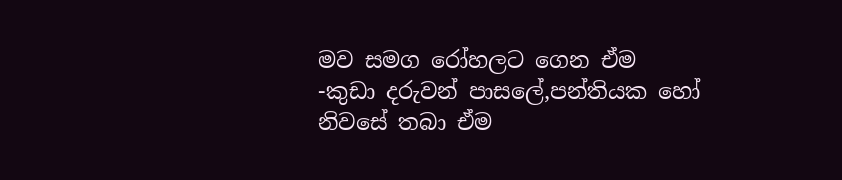මව සමග රෝහලට ගෙන ඒම
-කුඩා දරුවන් පාසලේ,පන්තියක හෝ නිවසේ තබා ඒම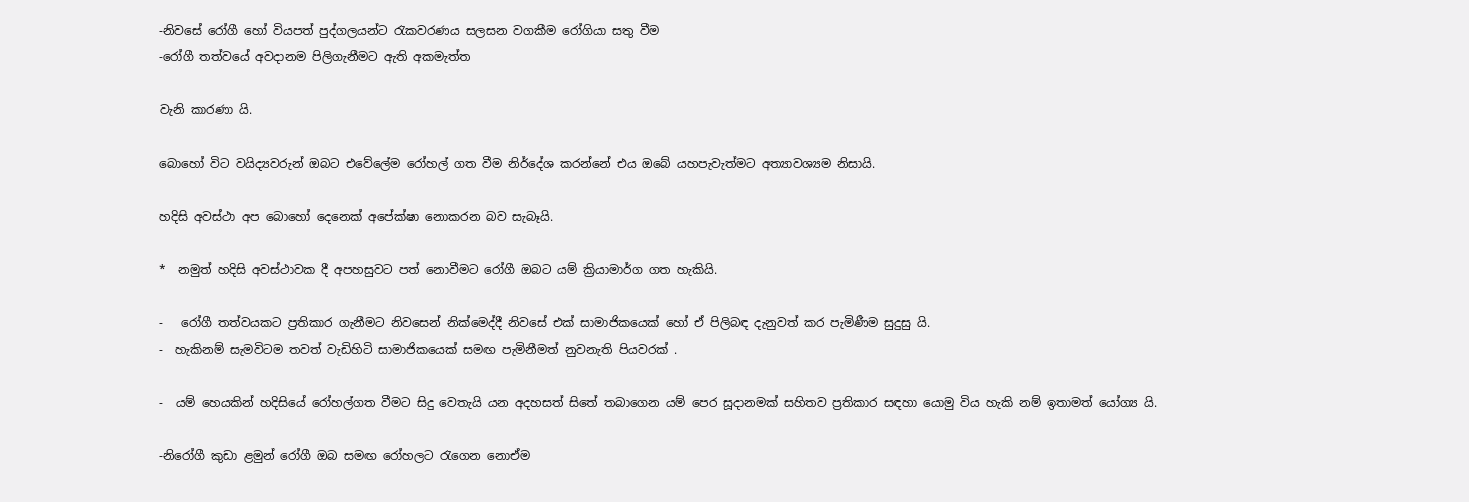-නිවසේ රෝගී හෝ වියපත් පුද්ගලයන්ට රැකවරණය සලසන වගකීම රෝගියා සතු වීම
-රෝගී තත්වයේ අවදානම පිලිගැනීමට ඇති අකමැත්ත

වැනි කාරණා යි.

බොහෝ විට වයිද්‍යවරුන් ඔබට එවේලේම රෝහල් ගත වීම නිර්දේශ කරන්නේ එය ඔබේ යහපැවැත්මට අත්‍යාවශ්‍යම නිසායි.

හදිසි අවස්ථා අප බොහෝ දෙනෙක් අපේක්ෂා නොකරන බව සැබෑයි.

*  නමුත් හදිසි අවස්ථාවක දී අපහසුවට පත් නොවීමට රෝගී ඔබට යම් ක්‍රියාමාර්ග ගත හැකියි.

-   රෝගී තත්වයකට ප්‍රතිකාර ගැනීමට නිවසෙන් නික්මෙද්දී නිවසේ එක් සාමාජිකයෙක් හෝ ඒ පිලිබඳ දැනුවත් කර පැමිණීම සුදුසු යි.
-  හැකිනම් සැමවිටම තවත් වැඩිහිටි සාමාජිකයෙක් සමඟ පැමිනීමත් නුවනැති පියවරක් .

-  යම් හෙයකින් හදිසියේ රෝහල්ගත වීමට සිදු වෙතැයි යන අදහසත් සිතේ තබාගෙන යම් පෙර සූදානමක් සහිතව ප්‍රතිකාර සඳහා යොමු විය හැකි නම් ඉතාමත් යෝග්‍ය යි.

-නිරෝගී කුඩා ළමුන් රෝගී ඔබ සමඟ රෝහලට රැගෙන නොඒම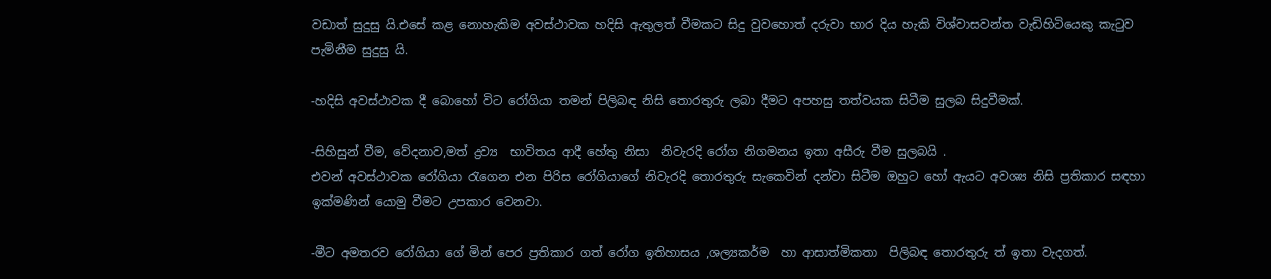වඩාත් සුදුසු යි.එසේ කළ නොහැකිම අවස්ථාවක හදිසි ඇතුලත් වීමකට සිදු වුවහොත් දරුවා භාර දිය හැකි විශ්වාසවන්ත වැඩිහිටියෙකු කැටුව පැමිනීම සුදුසු යි.

-හදිසි අවස්ථාවක දී බොහෝ විට රෝගියා තමන් පිලිබඳ නිසි තොරතුරු ලබා දීමට අපහසු තත්වයක සිටීම සුලබ සිදුවීමක්.

-සිහිසුන් වීම, වේදනාව,මත් ද්‍රව්‍ය  භාවිතය ආදී හේතු නිසා  නිවැරදි රෝග නිගමනය ඉතා අසීරු වීම සුලබයි .
එවන් අවස්ථාවක රෝගියා රැගෙන එන පිරිස රෝගියාගේ නිවැරදි තොරතුරු සැකෙවින් දන්වා සිටීම ඔහුට හෝ ඇයට අවශ්‍ය නිසි ප්‍රතිකාර සඳහා ඉක්මණින් යොමු වීමට උපකාර වෙනවා.

-මීට අමතරව රෝගියා ගේ මින් පෙර ප්‍රතිකාර ගත් රෝග ඉතිහාසය ,ශල්‍යකර්ම  හා ආසාත්මිකතා  පිලිබඳ තොරතුරු ත් ඉතා වැදගත්.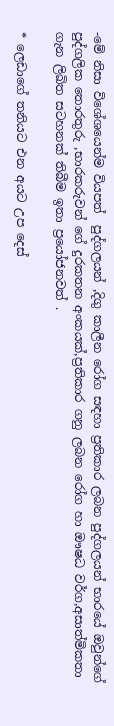-මේ නිසා විශේශයෙන්ම වියපත්  පුද්ගලයන් ,දිගු කාලීන රෝග සඳහා ප්‍රතිකාර ලබන පුද්ගලයන් භාරයේ ඔවුන්ගේ පුද්ගලික තොරතුරු ,භාරකරුවන් ගේ දුරකතන අංකයක්,ප්‍රතිකාර ගනු ලබන රෝග හා ඖෂධ වර්ග,අසාත්මිකතා ගැන ලිඛිත සටහනක් තිබීම ඉතා ප්‍රයෝජනවත් .

* ලෙඩාගේ තනියට එන අයට උප දෙස්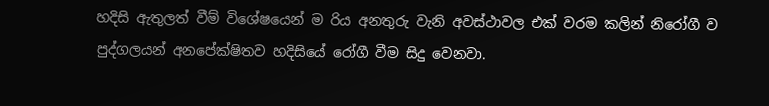හදිසි ඇතුලත් වීම් විශේෂයෙන් ම රිය අනතුරු වැනි අවස්ථාවල එක් වරම කලින් නිරෝගී ව පුද්ගලයන් අනපේක්ෂිතව හදිසියේ රෝගී වීම සිදු වෙනවා.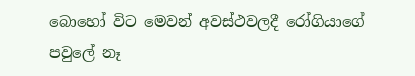බොහෝ විට මෙවන් අවස්ථවලදී රෝගියාගේ පවුලේ නෑ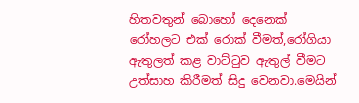හිතවතුන් බොහෝ දෙනෙක් රෝහලට එක් රොක් වීමත්,රෝගියා ඇතුලත් කළ වාට්ටුව ඇතුල් වීමට උත්සාහ කිරීමත් සිදු වෙනවා.මෙයින්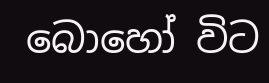බොහෝ විට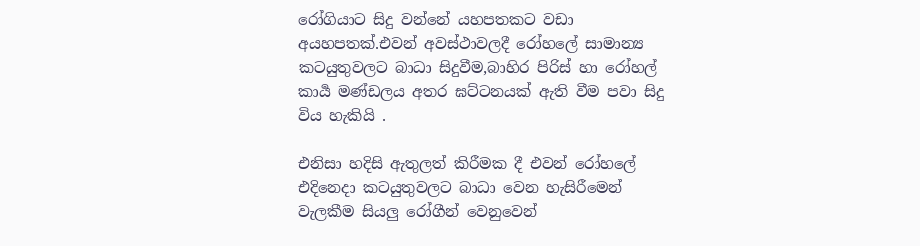රෝගියාට සිදු වන්නේ යහපතකට වඩා අයහපතක්.එවන් අවස්ථාවලදී රෝහලේ සාමාන්‍ය කටයුතුවලට බාධා සිදුවීම,බාහිර පිරිස් හා රෝහල් කාර්‍ය මණ්ඩලය අතර ඝට්ටනයක් ඇති වීම පවා සිදු විය හැකියි .

එනිසා හදිසි ඇතුලත් කිරීමක දී එවන් රෝහලේ එදිනෙදා කටයුතුවලට බාධා වෙන හැසිරීමෙන් වැලකීම සියලු රෝගීන් වෙනුවෙන්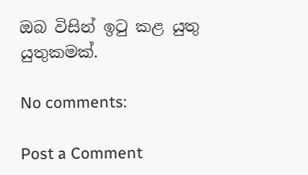ඔබ විසින් ඉටු කළ යුතු යුතුකමක්.

No comments:

Post a Comment